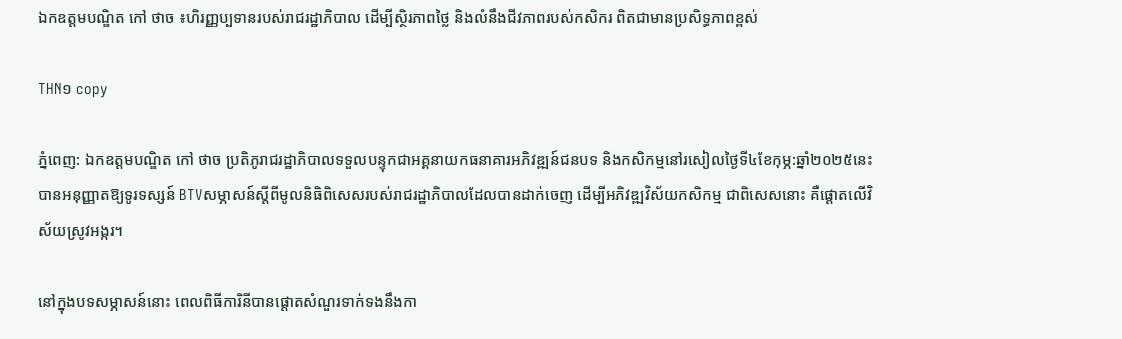ឯកឧត្តមបណ្ឌិត កៅ ថាច ៖ហិរញ្ញប្បទានរបស់រាជរដ្ឋាភិបាល ដើម្បីស្ថិរភាពថ្លៃ និងលំនឹងជីវភាពរបស់កសិករ ពិតជាមានប្រសិទ្ធភាពខ្ពស់

THN១ copy

ភ្នំពេញ: ឯកឧត្តមបណ្ឌិត កៅ ថាច ប្រតិភូរាជរដ្ឋាភិបាលទទួលបន្ទុកជាអគ្គនាយកធនាគារអភិវឌ្ឍន៍ជនបទ និងកសិកម្មនៅរសៀលថ្ងៃទី៤ខែកុម្ភ:ឆ្នាំ២០២៥នេះ បានអនុញ្ញាតឱ្យទូរទស្សន៍ BTVសម្ភាសន៍ស្តីពីមូលនិធិពិសេសរបស់រាជរដ្ឋាភិបាលដែលបានដាក់ចេញ ដើម្បីអភិវឌ្ឍវិស័យកសិកម្ម ជាពិសេសនោះ គឺផ្តោតលើវិស័យស្រូវអង្ករ។

នៅក្នុងបទសម្ភាសន៍នោះ ពេលពិធីការិនីបានផ្តោតសំណួរទាក់ទងនឹងកា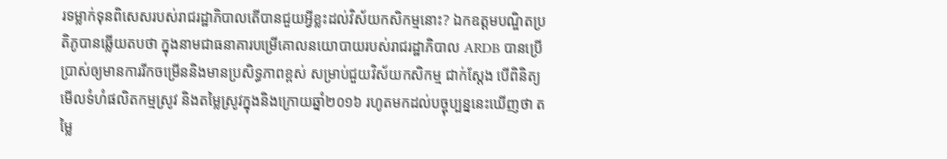រទម្លាក់ទុនពិសេសរបស់រាជរដ្ឋាភិបាលតើបានជួយអ្វីខ្លះដល់វិស័យកសិកម្មនោះ? ឯកឧត្តមបណ្ឌិតប្រតិភូបានឆ្លើយតបថា ក្នុងនាមជាធនាគារបម្រើគោលនយោបាយរបស់រាជរដ្ឋាភិបាល ARDB បានប្រើប្រាស់ឲ្យមានការរីកចម្រើននិងមានប្រសិទ្ធភាពខ្ពស់ សម្រាប់ជួយវិស័យកសិកម្ម ជាក់ស្តែង បើពិនិត្យមើលទំហំផលិតកម្មស្រូវ និងតម្លៃស្រូវក្នុងនិងក្រោយឆ្នាំ២០១៦ រហូតមកដល់បច្ចុប្បន្ននេះឃើញថា តម្លៃ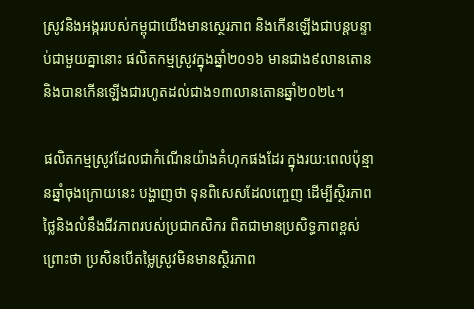ស្រូវនិងអង្កររបស់កម្ពុជាយើងមានស្ថេរភាព និងកើនឡើងជាបន្តបន្ទាប់ជាមួយគ្នានោះ ផលិតកម្មស្រូវក្នុងឆ្នាំ២០១៦ មានជាង៩លានតោន និងបានកើនឡើងជារហូតដល់ជាង១៣លានតោនឆ្នាំ២០២៤។

ផលិតកម្មស្រូវដែលជាកំណើនយ៉ាងគំហុកផងដែរ ក្នុងរយ:ពេលប៉ុន្មានឆ្នាំចុងក្រោយនេះ បង្ហាញថា ទុនពិសេសដែលញ្ចេញ ដើម្បីស្ថិរភាពថ្លៃនិងលំនឹងជីវភាពរបស់ប្រជាកសិករ ពិតជាមានប្រសិទ្ធភាពខ្ពស់ ព្រោះថា ប្រសិនបើតម្លៃស្រូវមិនមានស្ថិរភាព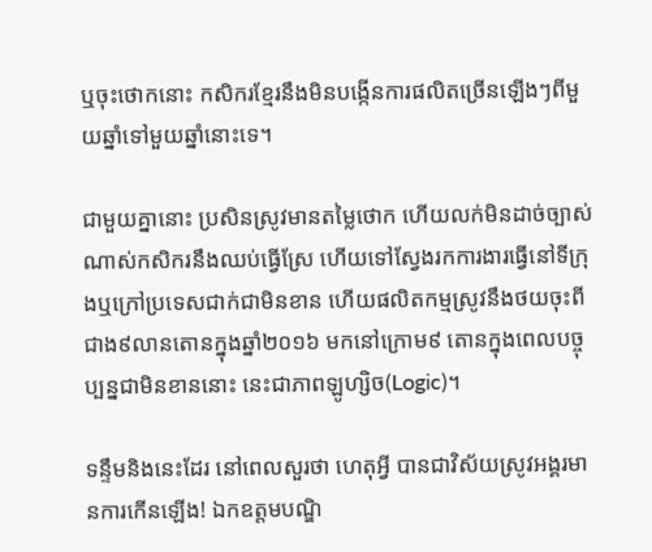ឬចុះថោកនោះ កសិករខ្មែរនឹងមិនបង្កើនការផលិតច្រើនឡើងៗពីមួយឆ្នាំទៅមួយឆ្នាំនោះទេ។

ជាមួយគ្នានោះ ប្រសិនស្រូវមានតម្លៃថោក ហើយលក់មិនដាច់ច្បាស់ណាស់កសិករនឹងឈប់ធ្វើស្រែ ហើយទៅស្វែងរកការងារធ្វើនៅទីក្រុងឬក្រៅប្រទេសជាក់ជាមិនខាន ហើយផលិតកម្មស្រូវនឹងថយចុះពីជាង៩លានតោនក្នុងឆ្នាំ២០១៦ មកនៅក្រោម៩ តោនក្នុងពេលបច្ចុប្បន្នជាមិនខាននោះ នេះជាភាពឡូហ្សិច(Logic)។

ទន្ទឹមនិងនេះដែរ នៅពេលសួរថា ហេតុអ្វី បានជាវិស័យស្រូវអង្គរមានការកើនឡើង! ឯកឧត្តមបណ្ឌិ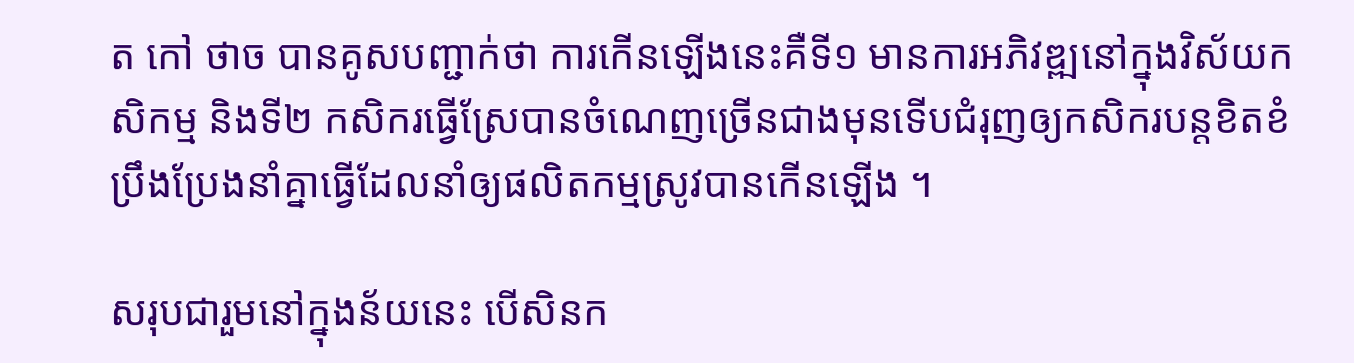ត កៅ ថាច បានគូសបញ្ជាក់ថា ការកើនឡើងនេះគឺទី១ មានការអភិវឌ្ឍនៅក្នុងវិស័យកសិកម្ម និងទី២ កសិករធ្វើស្រែបានចំណេញច្រើនជាងមុនទើបជំរុញឲ្យកសិករបន្តខិតខំប្រឹងប្រែងនាំគ្នាធ្វើដែលនាំឲ្យផលិតកម្មស្រូវបានកើនឡើង ។

សរុបជារួមនៅក្នុងន័យនេះ បើសិនក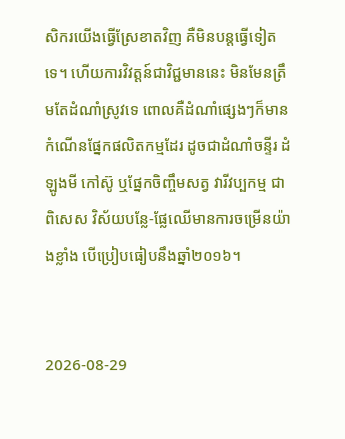សិករយើងធ្វើស្រែខាតវិញ គឺមិនបន្តធ្វើទៀតទេ។ ហើយការវិវត្តន៍ជាវិជ្ជមាននេះ មិនមែនត្រឹមតែដំណាំស្រូវទេ ពោលគឺដំណាំផ្សេងៗក៏មានកំណើនផ្នែកផលិតកម្មដែរ ដូចជាដំណាំចន្ទីរ ដំឡូងមី កៅស៊ូ ឬផ្នែកចិញ្ចឹមសត្វ វារីវប្បកម្ម ជាពិសេស វិស័យបន្លែ-ផ្លែឈើមានការចម្រើនយ៉ាងខ្លាំង បើប្រៀបធៀបនឹងឆ្នាំ២០១៦។


2026-08-29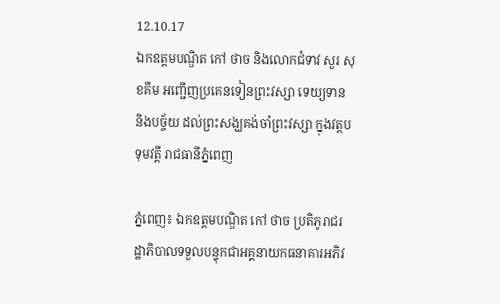12.10.17
ឯកឧត្តមបណ្ឌិត កៅ ថាច និងលោកជំទាវ សួរ សុខគីម អញ្ជើញប្រគេនទៀនព្រះវស្សា ទេយ្យទាន និងបច្ច័យ ដល់ព្រះសង្ឃគង់ចាំព្រះវស្សា ក្នុងវត្តបទុមវត្តី រាជធានីភ្នំពេញ

ភ្នំពេញ៖ ឯកឧត្តមបណ្ឌិត កៅ ថាច ប្រតិភូរាជរដ្ឋាភិបាលទទួលបន្ទុកជាអគ្គនាយកធនាគារអភិវ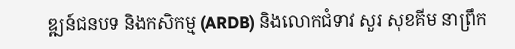ឌ្ឍន៍ជនបទ និងកសិកម្ម (ARDB) និងលោកជំទាវ សួរ សុខគីម នាព្រឹក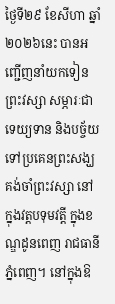ថ្ងៃទី២៩ ខែសីហា ឆ្នាំ២០២៦នេះ បានអញ្ជើញនាំយកទៀនព្រះវស្សា សម្ភារៈជាទេយ្យទាន និងបច្ច័យទៅប្រគេនព្រះសង្ឃគង់ចាំព្រះវស្សា នៅក្នុងវត្តបទុមវត្តី ក្នុងខណ្ឌដូនពេញ រាជធានីភ្នំពេញ។ នៅក្នុងឱ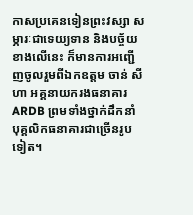កាសប្រគេនទៀនព្រះវស្សា សម្ភារៈជាទេយ្យទាន និងបច្ច័យខាងលើនេះ ក៏មានការអញ្ជើញចូលរួមពីឯកឧត្តម ចាន់ សីហា អគ្គនាយករងធនាគារ ARDB ព្រមទាំងថ្នាក់ដឹកនាំ បុគ្គលិកធនាគារជាច្រើនរូបទៀត។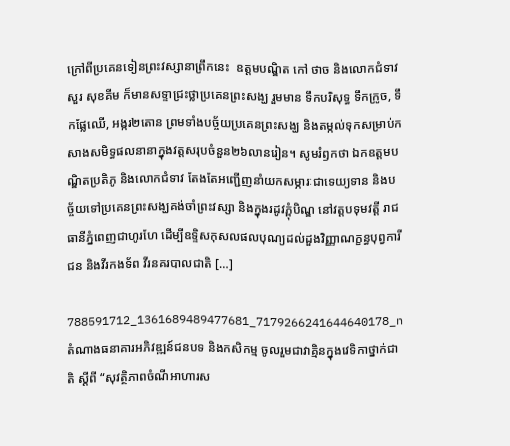ក្រៅពីប្រគេនទៀនព្រះវស្សានាព្រឹកនេះ  ឧត្តមបណ្ឌិត កៅ ថាច និងលោកជំទាវ សួរ សុខគីម ក៏មានសទ្ទាជ្រះថ្លាប្រគេនព្រះសង្ឃ រួមមាន ទឹកបរិសុទ្ធ ទឹកក្រូច, ទឹកផ្លែឈើ, អង្ករ២តោន ព្រមទាំងបច្ច័យប្រគេនព្រះសង្ឃ និងតម្កល់ទុកសម្រាប់កសាងសមិទ្ធផលនានាក្នុងវត្តសរុបចំនួន២៦លានរៀន។ សូមរំឭកថា ឯកឧត្តមបណ្ឌិតប្រតិភូ និងលោកជំទាវ តែងតែអញ្ជើញនាំយកសម្ភារៈជាទេយ្យទាន និងបច្ច័យទៅប្រគេនព្រះសង្ឃគង់ចាំព្រះវស្សា និងក្នុងរដូវភ្ពុំបិណ្ឌ នៅវត្តបទុមវត្តី រាជធានីភ្នំពេញជាហូរហែ ដើម្បីឧទ្ទិសកុសលផលបុណ្យដល់ដួងវិញ្ញាណក្ខន្ធបុព្វការីជន និងវីរកងទ័ព វីរនគរបាលជាតិ […]

788591712_1361689489477681_7179266241644640178_n
តំណាងធនាគារអភិវឌ្ឍន៍ជនបទ និងកសិកម្ម ចូលរួមជាវាគ្មិនក្នុងវេទិកាថ្នាក់ជាតិ ស្ដីពី “សុវត្ថិភាពចំណីអាហារស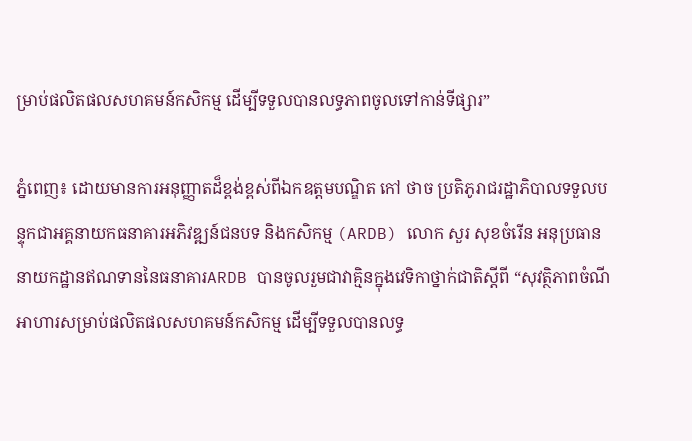ម្រាប់ផលិតផលសហគមន៍កសិកម្ម ដើម្បីទទួលបានលទ្ធភាពចូលទៅកាន់ទីផ្សារ”

ភ្នំពេញ៖ ដោយមានការអនុញ្ញាតដ៏ខ្ពង់ខ្ពស់ពីឯកឧត្តមបណ្ឌិត កៅ ថាច ប្រតិភូរាជរដ្ឋាភិបាលទទួលបន្ទុកជាអគ្គនាយកធនាគារអភិវឌ្ឍន៍ជនបទ និងកសិកម្ម (ARDB) លោក សួរ សុខចំរើន អនុប្រធាននាយកដ្ឋានឥណទាននៃធនាគារARDB បានចូលរួមជាវាគ្មិនក្នុងវេទិកាថ្នាក់ជាតិស្ដីពី “សុវត្ថិភាពចំណីអាហារសម្រាប់ផលិតផលសហគមន៍កសិកម្ម ដើម្បីទទួលបានលទ្ធ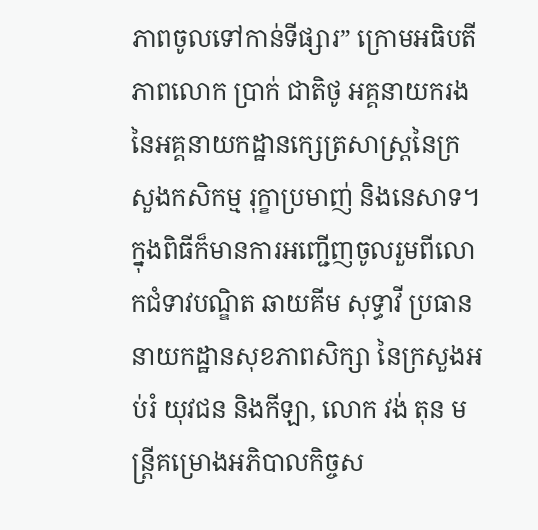ភាពចូលទៅកាន់ទីផ្សារ” ក្រោមអធិបតីភាពលោក ប្រាក់ ជាតិថូ អគ្គនាយករងនៃអគ្គនាយកដ្ឋានក្សេត្រសាស្រ្តនៃក្រសួងកសិកម្ម រុក្ខាប្រមាញ់ និងនេសាទ។ ក្នុងពិធីក៏មានការអញ្ជើញចូលរួមពីលោកជំទាវបណ្ឌិត ឆាយគីម សុទ្ធាវី ប្រធាននាយកដ្ឋានសុខភាពសិក្សា នៃក្រសួងអប់រំ យុវជន និងកីឡា, លោក វង់ តុន មន្រ្តីគម្រោងអភិបាលកិច្ចស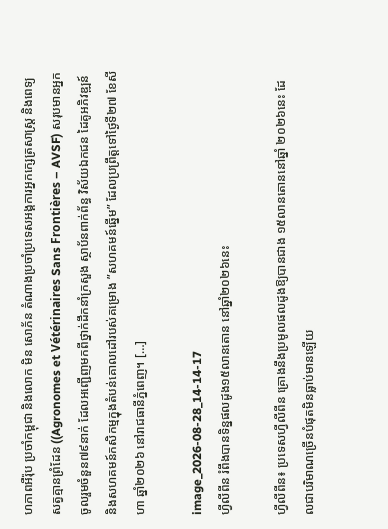ហភាពអឺរ៉ុប ប្រចាំកម្ពុជា និងលោក មិន សោភ័ន តំណាងប្រចាំប្រទេសអង្គការអ្នកក្សេត្រសាស្ត្រ និងពេទ្យសត្វគ្មានព្រំដែន ((Agronomes et Vétérinaires Sans Frontières – AVSF) សរុបមានអ្នកចូលរួមចំនួន៧៩នាក់ ដែលអញ្ជើញមកពីថ្នាក់ដឹកនាំក្រសួង ស្ថាប័នពាក់ព័ន្ធ វិស័យឯកជន ដៃគូអភិវឌ្ឍន៍ និងសហគមន៍កសិកម្មក្នុងតំបន់គោលដៅរបស់គម្រោង ”សហគមន៍ឆ្នើម” ដែលប្រព្រឹត្តទៅថ្ងៃទី២៧ ខែសីហា ឆ្នាំ២០២៦ នៅរាជធានីភ្នំពេញ។ […]

image_2026-08-28_14-14-17
ហ្វីលីពីន រំពឹងបានទិន្នផលដូង១៥លានតោន នៅឆ្នាំ២០២៦នេះ

ហ្វីលីពីន៖ ប្រទេសហ្វីលីពីន គ្រោងនឹងប្រមូលផលដូងឱ្យបានជាង ១៥លានតោននៅឆ្នាំ ២០២៦នេះ ដែលជាបរិមាណច្រើនបំផុតមិនធ្លាប់មានឡើយ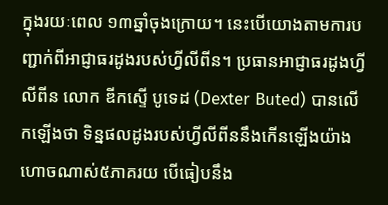ក្នុងរយៈពេល ១៣ឆ្នាំចុងក្រោយ។ នេះបើយោងតាមការបញ្ជាក់ពីអាជ្ញាធរដូងរបស់ហ្វីលីពីន។ ប្រធានអាជ្ញាធរដូងហ្វីលីពីន លោក ឌីកស្ទើ បូទេដ (Dexter Buted) បានលើកឡើងថា ទិន្នផលដូងរបស់ហ្វីលីពីននឹងកើនឡើងយ៉ាងហោចណាស់៥ភាគរយ បើធៀបនឹង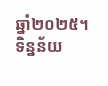ឆ្នាំ២០២៥។ ទិន្នន័យ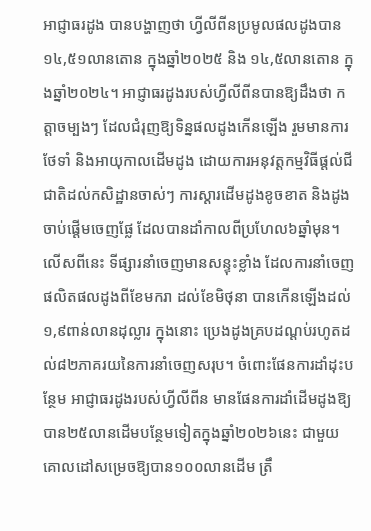អាជ្ញាធរដូង បានបង្ហាញថា ហ្វីលីពីនប្រមូលផលដូងបាន ១៤,៥១លានតោន ក្នុងឆ្នាំ២០២៥ និង ១៤,៥លានតោន ក្នុងឆ្នាំ២០២៤។ អាជ្ញាធរដូងរបស់ហ្វីលីពីនបានឱ្យដឹងថា កត្តាចម្បងៗ ដែលជំរុញឱ្យទិន្នផលដូងកើនឡើង រួមមានការថែទាំ និងអាយុកាលដើមដូង ដោយការអនុវត្តកម្មវិធីផ្ដល់ជីជាតិដល់កសិដ្ឋានចាស់ៗ ការស្ដារដើមដូងខូចខាត និងដូងចាប់ផ្តើមចេញផ្លែ ដែលបានដាំកាលពីប្រហែល៦ឆ្នាំមុន។ លើសពីនេះ ទីផ្សារនាំចេញមានសន្ទុះខ្លាំង ដែលការនាំចេញផលិតផលដូងពីខែមករា ដល់ខែមិថុនា បានកើនឡើងដល់ ១,៩ពាន់លានដុល្លារ ក្នុងនោះ ប្រេងដូងគ្របដណ្តប់រហូតដល់៨២ភាគរយនៃការនាំចេញសរុប។ ចំពោះផែនការដាំដុះបន្ថែម អាជ្ញាធរដូងរបស់ហ្វីលីពីន មានផែនការដាំដើមដូងឱ្យបាន២៥លានដើមបន្ថែមទៀតក្នុងឆ្នាំ២០២៦នេះ ជាមួយគោលដៅសម្រេចឱ្យបាន១០០លានដើម ត្រឹ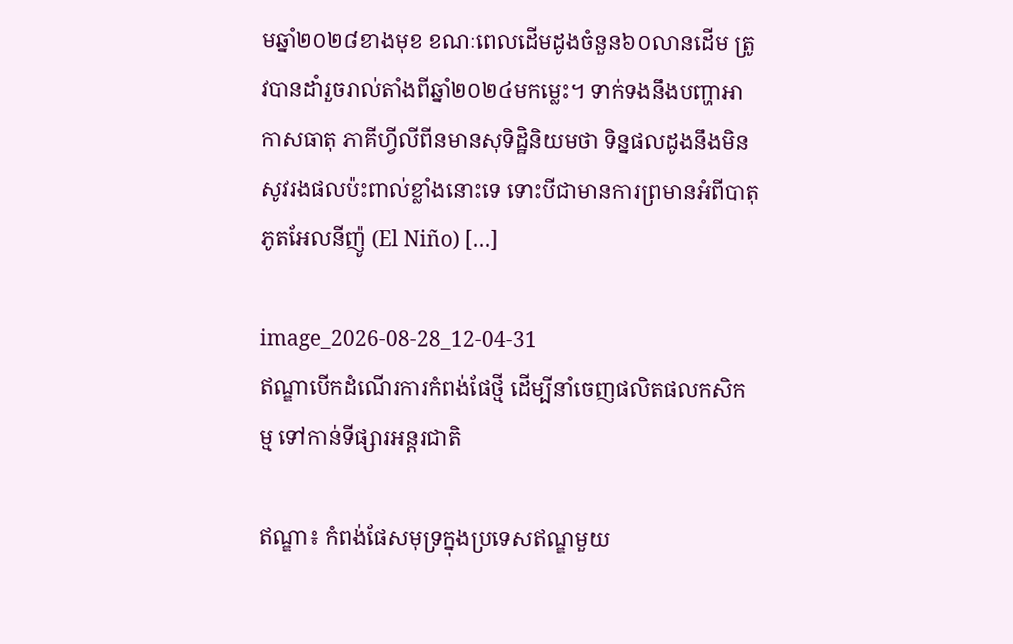មឆ្នាំ២០២៨ខាងមុខ ខណៈពេលដើមដូងចំនួន៦០លានដើម ត្រូវបានដាំរួចរាល់តាំងពីឆ្នាំ២០២៤មកមេ្លះ។ ទាក់ទងនឹងបញ្ហាអាកាសធាតុ ភាគីហ្វីលីពីនមានសុទិដ្ឋិនិយមថា ទិន្នផលដូងនឹងមិនសូវរងផលប៉ះពាល់ខ្លាំងនោះទេ ទោះបីជាមានការព្រមានអំពីបាតុភូតអែលនីញ៉ូ (El Niño) […]

image_2026-08-28_12-04-31
ឥណ្ឌាបើកដំណើរការកំពង់ផែថ្មី ដើម្បីនាំចេញផលិតផលកសិកម្ម ទៅកាន់ទីផ្សារអន្តរជាតិ

ឥណ្ឌា៖ កំពង់ផែសមុទ្រក្នុងប្រទេសឥណ្ឌមួយ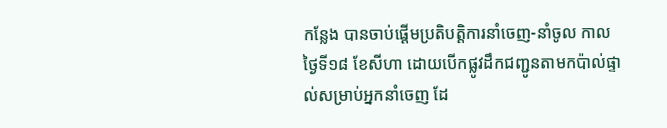កន្លែង បានចាប់ផ្តើមប្រតិបត្តិការនាំចេញ-នាំចូល កាលថ្ងៃទី១៨ ខែសីហា ដោយបើកផ្លូវដឹកជញ្ជូនតាមកប៉ាល់ផ្ទាល់សម្រាប់អ្នកនាំចេញ ដែ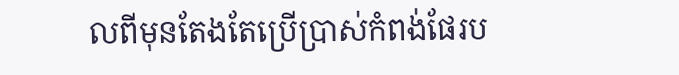លពីមុនតែងតែប្រើប្រាស់កំពង់ផែរប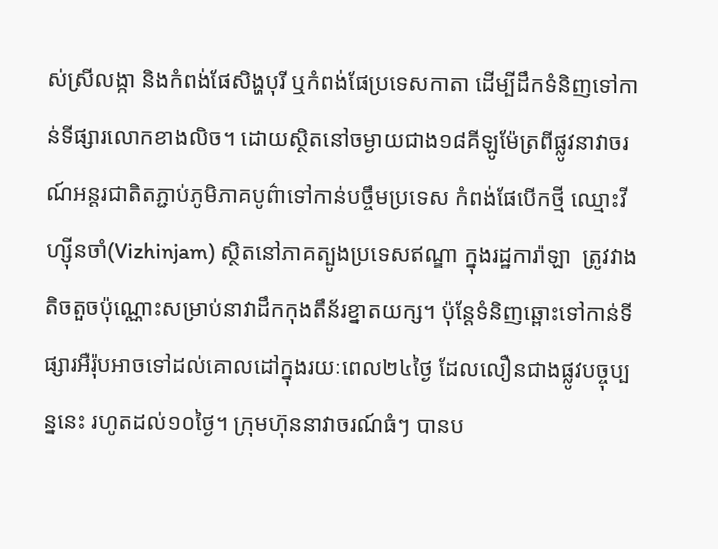ស់ស្រីលង្កា និងកំពង់ផែសិង្ហបុរី ឬកំពង់ផែប្រទេសកាតា ដើម្បីដឹកទំនិញទៅកាន់ទីផ្សារលោកខាងលិច។ ដោយស្ថិតនៅចម្ងាយជាង១៨គីឡូម៉ែត្រពីផ្លូវនាវាចរណ៍អន្តរជាតិតភ្ជាប់ភូមិភាគបូព៌ាទៅកាន់បច្ចឹមប្រទេស កំពង់ផែបើកថ្មី ឈ្មោះវីហ្ស៊ីនចាំ(Vizhinjam) ស្ថិតនៅភាគត្បូងប្រទេសឥណ្ឌា ក្នុងរដ្ឋការ៉ាឡា  ត្រូវវាងតិចតួចប៉ុណ្ណោះសម្រាប់នាវាដឹកកុងតឹន័រខ្នាតយក្ស។ ប៉ុន្តែទំនិញឆ្ពោះទៅកាន់ទីផ្សារអឺរ៉ុបអាចទៅដល់គោលដៅក្នុងរយៈពេល២៤ថ្ងៃ ដែលលឿនជាងផ្លូវបច្ចុប្បន្ននេះ រហូតដល់១០ថ្ងៃ។ ក្រុមហ៊ុននាវាចរណ៍ធំៗ បានប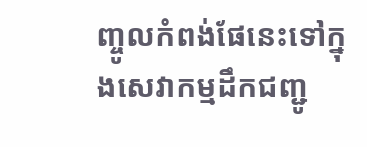ញ្ចូលកំពង់ផែនេះទៅក្នុងសេវាកម្មដឹកជញ្ជូ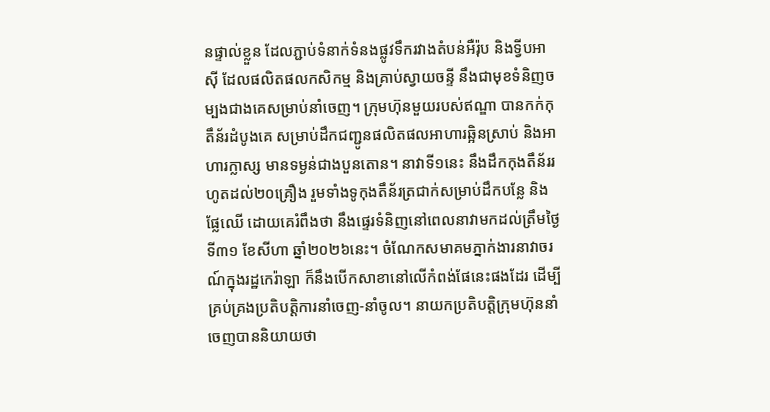នផ្ទាល់ខ្លួន ដែលភ្ជាប់ទំនាក់ទំនងផ្លូវទឹករវាងតំបន់អឺរ៉ុប និងទ្វីបអាស៊ី ដែលផលិតផលកសិកម្ម និងគ្រាប់ស្វាយចន្ទី នឹងជាមុខទំនិញចម្បងជាងគេសម្រាប់នាំចេញ។ ក្រុមហ៊ុនមួយរបស់ឥណ្ឌា បានកក់កុតឹន័រដំបូងគេ សម្រាប់ដឹកជញ្ជូនផលិតផលអាហារឆ្អិនស្រាប់ និងអាហារក្លាស្ស មានទម្ងន់ជាងបួនតោន។ នាវាទី១នេះ នឹងដឹកកុងតឹន័ររហូតដល់២០គ្រឿង រួមទាំងទូកុងតឹន័រត្រជាក់សម្រាប់ដឹកបន្លែ និងផ្លែឈើ ដោយគេរំពឹងថា នឹងផ្ទេរទំនិញនៅពេលនាវាមកដល់ត្រឹមថ្ងៃទី៣១ ខែសីហា ឆ្នាំ២០២៦នេះ។ ចំណែកសមាគមភ្នាក់ងារនាវាចរណ៍ក្នុងរដ្ឋកេរ៉ាឡា ក៏នឹងបើកសាខានៅលើកំពង់ផែនេះផងដែរ ដើម្បីគ្រប់គ្រងប្រតិបត្តិការនាំចេញ-នាំចូល។ នាយកប្រតិបត្តិក្រុមហ៊ុននាំចេញបាននិយាយថា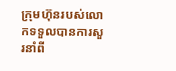ក្រុមហ៊ុនរបស់លោកទទួលបានការសួរនាំពី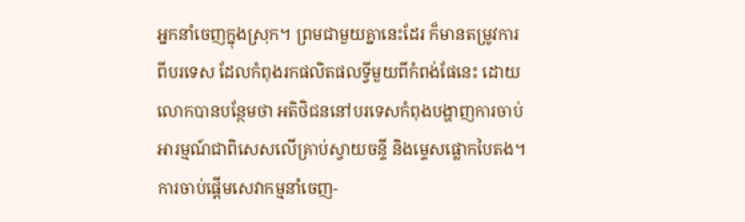អ្នកនាំចេញក្នុងស្រុក។ ព្រមជាមួយគ្នានេះដែរ ក៏មានតម្រូវការពីបរទេស ដែលកំពុងរកផលិតផលទ្វីមួយពីកំពង់ផែនេះ ដោយលោកបានបន្ថែមថា អតិថិជននៅបរទេសកំពុងបង្ហាញការចាប់អារម្មណ៍ជាពិសេសលើគ្រាប់ស្វាយចន្ទី និងម្ទេសផ្លោកបៃតង។ ការចាប់ផ្តើមសេវាកម្មនាំចេញ-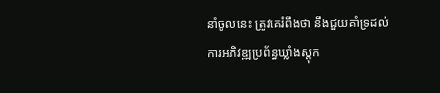នាំចូលនេះ ត្រូវគេរំពឹងថា នឹងជួយគាំទ្រដល់ការអភិវឌ្ឍប្រព័ន្ធឃ្លាំងស្តុក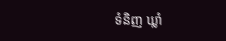ទំនិញ ឃ្លាំ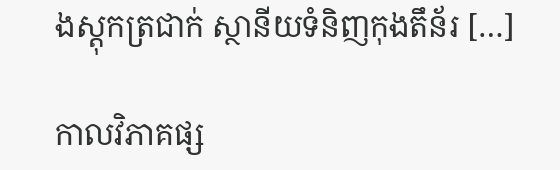ងស្តុកត្រជាក់ ស្ថានីយទំនិញកុងតឹន័រ […]

កាលវិភាគផ្ស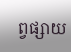ព្វផ្សាយ